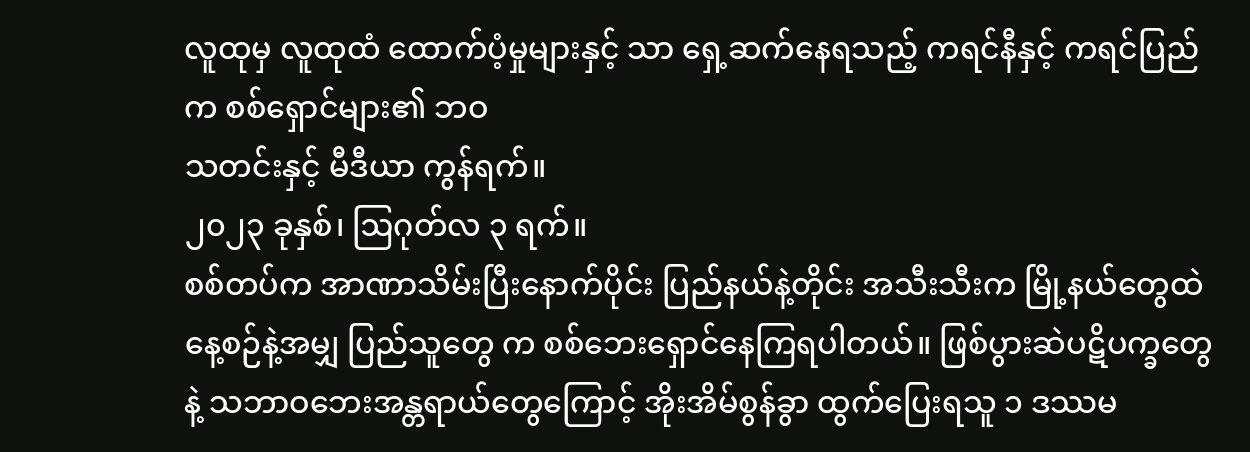လူထုမှ လူထုထံ ထောက်ပံ့မှုများနှင့် သာ ရှေ့ဆက်နေရသည့် ကရင်နီနှင့် ကရင်ပြည်က စစ်ရှောင်များ၏ ဘဝ
သတင်းနှင့် မီဒီယာ ကွန်ရက်။
၂၀၂၃ ခုနှစ်၊ ဩဂုတ်လ ၃ ရက်။
စစ်တပ်က အာဏာသိမ်းပြီးနောက်ပိုင်း ပြည်နယ်နဲ့တိုင်း အသီးသီးက မြို့နယ်တွေထဲ နေ့စဉ်နဲ့အမျှ ပြည်သူတွေ က စစ်ဘေးရှောင်နေကြရပါတယ်။ ဖြစ်ပွားဆဲပဋိပက္ခတွေနဲ့ သဘာဝဘေးအန္တရာယ်တွေကြောင့် အိုးအိမ်စွန်ခွာ ထွက်ပြေးရသူ ၁ ဒဿမ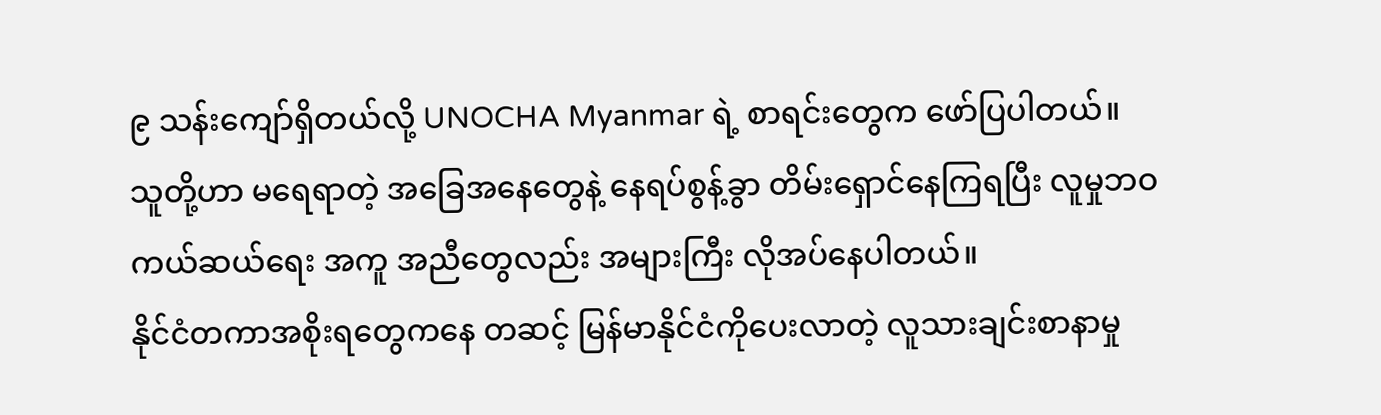၉ သန်းကျော်ရှိတယ်လို့ UNOCHA Myanmar ရဲ့ စာရင်းတွေက ဖော်ပြပါတယ်။
သူတို့ဟာ မရေရာတဲ့ အခြေအနေတွေနဲ့ နေရပ်စွန့်ခွာ တိမ်းရှောင်နေကြရပြီး လူမှုဘဝ ကယ်ဆယ်ရေး အကူ အညီတွေလည်း အများကြီး လိုအပ်နေပါတယ်။
နိုင်ငံတကာအစိုးရတွေကနေ တဆင့် မြန်မာနိုင်ငံကိုပေးလာတဲ့ လူသားချင်းစာနာမှု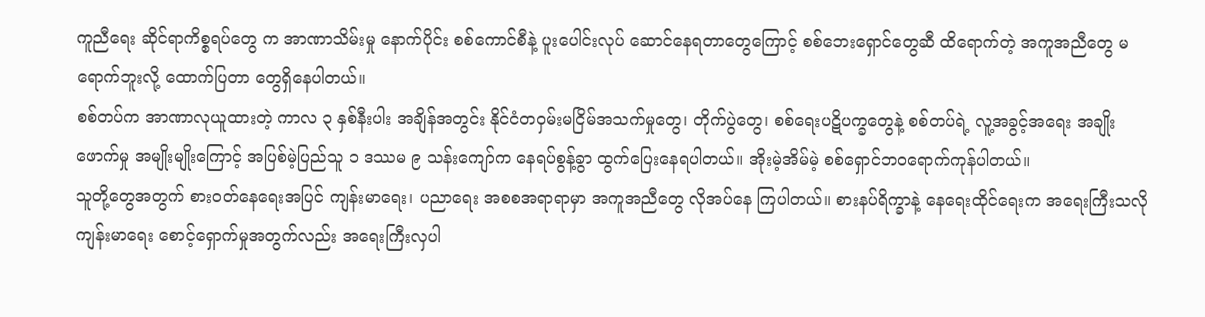ကူညီရေး ဆိုင်ရာကိစ္စရပ်တွေ က အာဏာသိမ်းမှု နောက်ပိုင်း စစ်ကောင်စီနဲ့ ပူးပေါင်းလုပ် ဆောင်နေရတာတွေကြောင့် စစ်ဘေးရှောင်တွေဆီ ထိရောက်တဲ့ အကူအညီတွေ မရောက်ဘူးလို့ ထောက်ပြတာ တွေရှိနေပါတယ်။
စစ်တပ်က အာဏာလုယူထားတဲ့ ကာလ ၃ နှစ်နီးပါး အချိန်အတွင်း နိုင်ငံတဝှမ်းမငြိမ်အသက်မှုတွေ၊ တိုက်ပွဲတွေ၊ စစ်ရေးပဋိပက္ခတွေနဲ့ စစ်တပ်ရဲ့ လူ့အခွင့်အရေး အချိုးဖောက်မှု အမျိုးမျိုးကြောင့် အပြစ်မဲ့ပြည်သူ ၁ ဒဿမ ၉ သန်းကျော်က နေရပ်စွန့်ခွာ ထွက်ပြေးနေရပါတယ်။ အိုးမဲ့အိမ်မဲ့ စစ်ရှောင်ဘဝရောက်ကုန်ပါတယ်။
သူတို့တွေအတွက် စားဝတ်နေရေးအပြင် ကျန်းမာရေး၊ ပညာရေး အစစအရာရာမှာ အကူအညီတွေ လိုအပ်နေ ကြပါတယ်။ စားနပ်ရိက္ခာနဲ့ နေရေးထိုင်ရေးက အရေးကြီးသလို ကျန်းမာရေး စောင့်ရှောက်မှုအတွက်လည်း အရေးကြီးလှပါ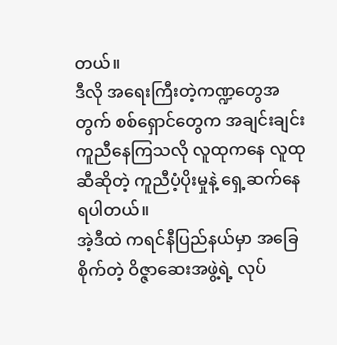တယ်။
ဒီလို အရေးကြီးတဲ့ကဏ္ဍတွေအတွက် စစ်ရှောင်တွေက အချင်းချင်းကူညီနေကြသလို လူထုကနေ လူထုဆီဆိုတဲ့ ကူညီပံ့ပိုးမှုနဲ့ ရှေ့ဆက်နေရပါတယ်။
အဲ့ဒီထဲ ကရင်နီပြည်နယ်မှာ အခြေစိုက်တဲ့ ဝိဇ္ဇာဆေးအဖွဲ့ရဲ့ လုပ်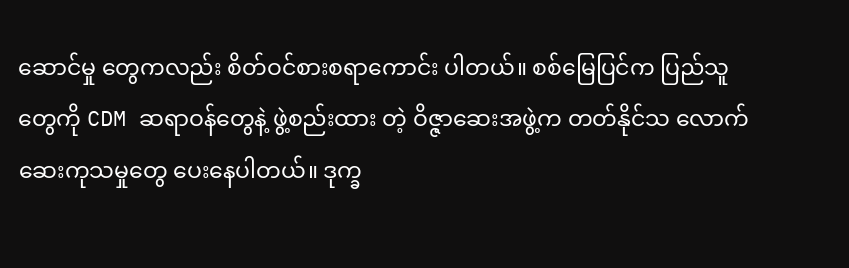ဆောင်မှု တွေကလည်း စိတ်ဝင်စားစရာကောင်း ပါတယ်။ စစ်မြေပြင်က ပြည်သူတွေကို CDM ဆရာဝန်တွေနဲ့ ဖွဲ့စည်းထား တဲ့ ဝိဇ္ဇာဆေးအဖွဲ့က တတ်နိုင်သ လောက် ဆေးကုသမှုတွေ ပေးနေပါတယ်။ ဒုက္ခ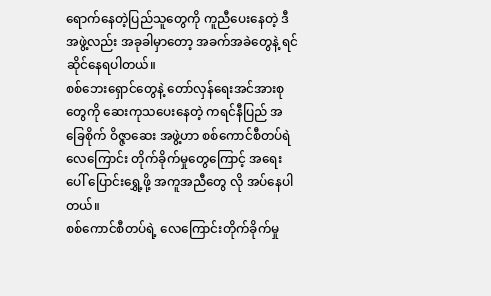ရောက်နေတဲ့ပြည်သူတွေကို ကူညီပေးနေတဲ့ ဒီအဖွဲ့လည်း အခုခါမှာတော့ အခက်အခဲတွေနဲ့ ရင်ဆိုင်နေရပါတယ်။
စစ်ဘေးရှောင်တွေနဲ့ တော်လှန်ရေးအင်အားစုတွေကို ဆေးကုသပေးနေတဲ့ ကရင်နီပြည် အခြေစိုက် ဝိဇ္ဇာဆေး အဖွဲ့ဟာ စစ်ကောင်စီတပ်ရဲ လေကြောင်း တိုက်ခိုက်မှုတွေကြောင့် အရေးပေါ် ပြောင်းရွှေ့ဖို့ အကူအညီတွေ လို အပ်နေပါတယ်။
စစ်ကောင်စီတပ်ရဲ့ လေကြောင်းတိုက်ခိုက်မှု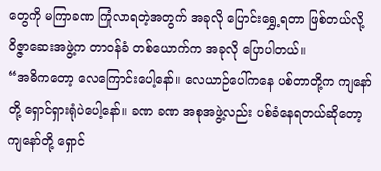တွေကို မကြာခဏ ကြုံလာရတဲ့အတွက် အခုလို ပြောင်းရွှေ့ရတာ ဖြစ်တယ်လို့ ဝိဇ္ဇာဆေးအဖွဲ့က တာဝန်ခံ တစ်ယောက်က အခုလို ပြောပါတယ်။
“အဓိကတော့ လေကြောင်းပေါ့နော်။ လေယာဉ်ပေါ်ကနေ ပစ်တာတို့က ကျနော်တို့ ရှောင်ရှားရုံပဲပေါ့နော်။ ခဏ ခဏ အစုအဖွဲ့လည်း ပစ်ခံနေရတယ်ဆိုတော့ ကျနော်တို့ ရှောင်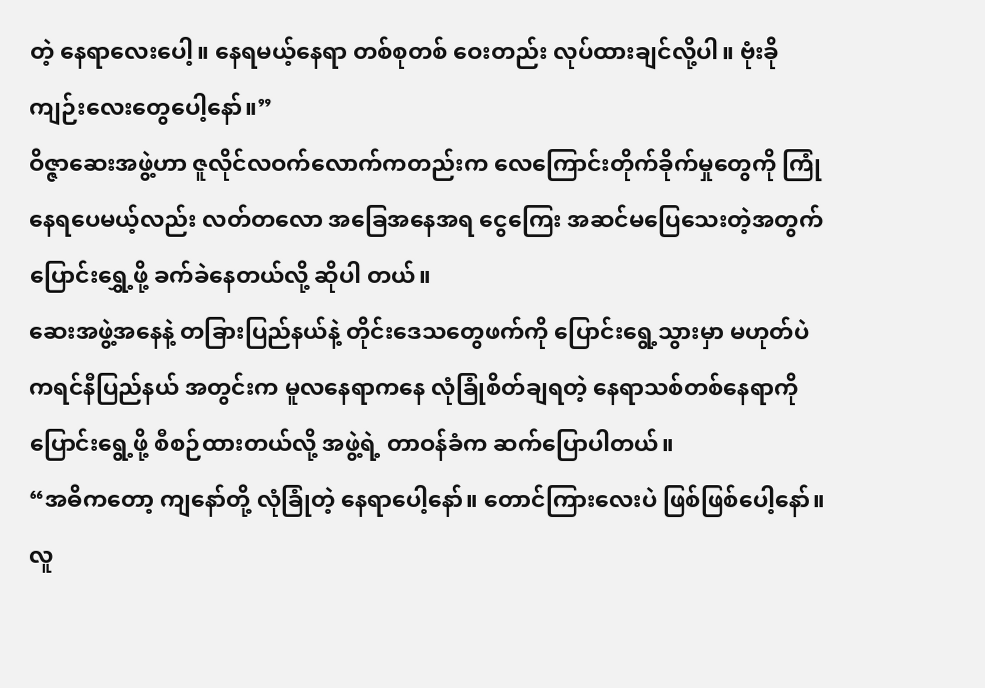တဲ့ နေရာလေးပေါ့။ နေရမယ့်နေရာ တစ်စုတစ် ဝေးတည်း လုပ်ထားချင်လို့ပါ။ ဗုံးခိုကျဉ်းလေးတွေပေါ့နော်။”
ဝိဇ္ဇာဆေးအဖွဲ့ဟာ ဇူလိုင်လဝက်လောက်ကတည်းက လေကြောင်းတိုက်ခိုက်မှုတွေကို ကြုံနေရပေမယ့်လည်း လတ်တလော အခြေအနေအရ ငွေကြေး အဆင်မပြေသေးတဲ့အတွက် ပြောင်းရွှေ့ဖို့ ခက်ခဲနေတယ်လို့ ဆိုပါ တယ်။
ဆေးအဖွဲ့အနေနဲ့ တခြားပြည်နယ်နဲ့ တိုင်းဒေသတွေဖက်ကို ပြောင်းရွေ့သွားမှာ မဟုတ်ပဲ ကရင်နီပြည်နယ် အတွင်းက မူလနေရာကနေ လုံခြုံစိတ်ချရတဲ့ နေရာသစ်တစ်နေရာကို ပြောင်းရွေ့ဖို့ စီစဉ်ထားတယ်လို့ အဖွဲ့ရဲ့ တာဝန်ခံက ဆက်ပြောပါတယ်။
“အဓိကတော့ ကျနော်တို့ လုံခြုံတဲ့ နေရာပေါ့နော်။ တောင်ကြားလေးပဲ ဖြစ်ဖြစ်ပေါ့နော်။ လူ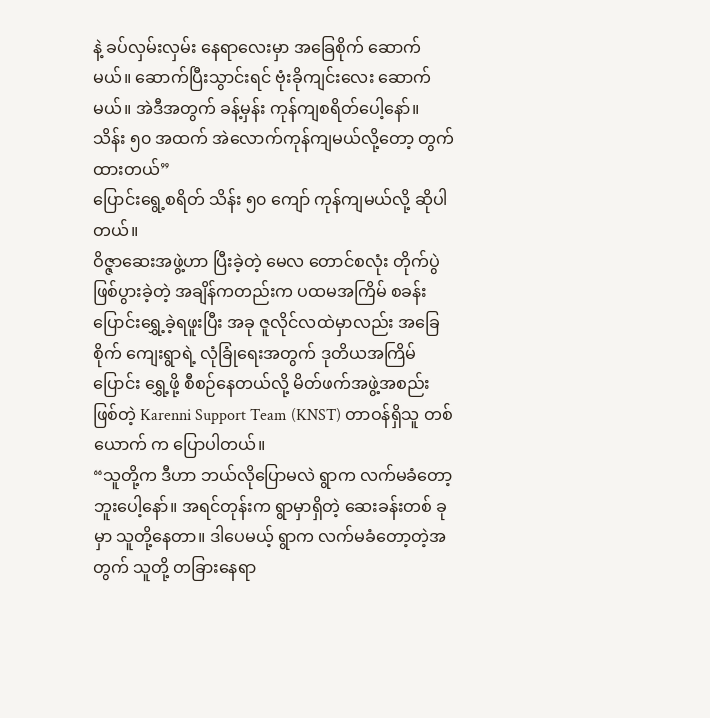နဲ့ ခပ်လှမ်းလှမ်း နေရာလေးမှာ အခြေစိုက် ဆောက်မယ်။ ဆောက်ပြီးသွာင်းရင် ဗုံးခိုကျင်းလေး ဆောက်မယ်။ အဲဒီအတွက် ခန့်မှန်း ကုန်ကျစရိတ်ပေါ့နော်။ သိန်း ၅၀ အထက် အဲလောက်ကုန်ကျမယ်လို့တော့ တွက်ထားတယ်”
ပြောင်းရွေ့စရိတ် သိန်း ၅၀ ကျော် ကုန်ကျမယ်လို့ ဆိုပါတယ်။
ဝိဇ္ဇာဆေးအဖွဲ့ဟာ ပြီးခဲ့တဲ့ မေလ တောင်စလုံး တိုက်ပွဲ ဖြစ်ပွားခဲ့တဲ့ အချိန်ကတည်းက ပထမအကြိမ် စခန်း ပြောင်းရွှေ့ခဲ့ရဖူးပြီး အခု ဇူလိုင်လထဲမှာလည်း အခြေစိုက် ကျေးရွာရဲ့ လုံခြုံရေးအတွက် ဒုတိယအကြိမ် ပြောင်း ရွှေ့ဖို့ စီစဉ်နေတယ်လို့ မိတ်ဖက်အဖွဲ့အစည်းဖြစ်တဲ့ Karenni Support Team (KNST) တာဝန်ရှိသူ တစ်ယောက် က ပြောပါတယ်။
“သူတို့က ဒီဟာ ဘယ်လိုပြောမလဲ ရွာက လက်မခံတော့ဘူးပေါ့နော်။ အရင်တုန်းက ရွာမှာရှိတဲ့ ဆေးခန်းတစ် ခုမှာ သူတို့နေတာ။ ဒါပေမယ့် ရွာက လက်မခံတော့တဲ့အတွက် သူတို့ တခြားနေရာ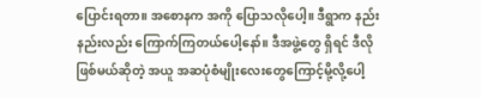ပြောင်းရတာ။ အစောနက အကို ပြောသလိုပေါ့။ ဒီရွာက နည်းနည်းလည်း ကြောက်ကြတယ်ပေါ့နော်။ ဒီအဖွဲ့တွေ ရှိရင် ဒီလို ဖြစ်မယ်ဆိုတဲ့ အယူ အဆပုံစံမျိုးလေးတွေကြောင့်မို့လို့ပေါ့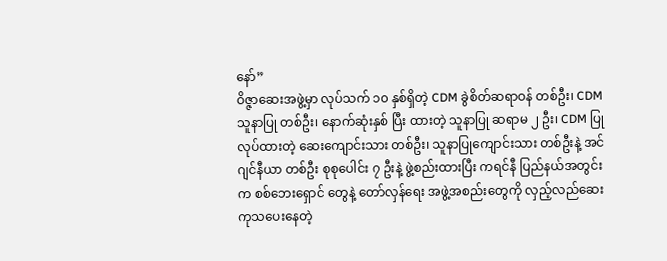နော်”
ဝိဇ္ဇာဆေးအဖွဲ့မှာ လုပ်သက် ၁၀ နှစ်ရှိတဲ့ CDM ခွဲစိတ်ဆရာဝန် တစ်ဦး၊ CDM သူနာပြု တစ်ဦး၊ နောက်ဆုံးနှစ် ပြီး ထားတဲ့ သူနာပြု ဆရာမ ၂ ဦး၊ CDM ပြုလုပ်ထားတဲ့ ဆေးကျောင်းသား တစ်ဦး၊ သူနာပြုကျောင်းသား တစ်ဦးနဲ့ အင်ဂျင်နီယာ တစ်ဦး စုစုပေါင်း ၇ ဦးနဲ့ ဖွဲ့စည်းထားပြီး ကရင်နီ ပြည်နယ်အတွင်းက စစ်ဘေးရှောင် တွေနဲ့ တော်လှန်ရေး အဖွဲ့အစည်းတွေကို လှည့်လည်ဆေးကုသပေးနေတဲ့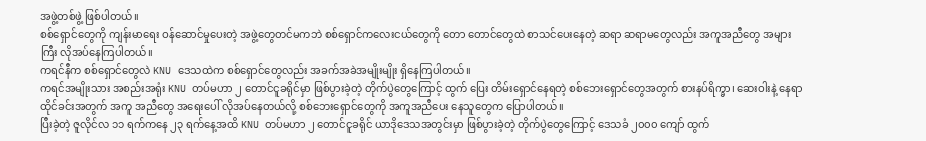အဖွဲ့တစ်ဖွဲ့ ဖြစ်ပါတယ်။
စစ်ရှောင်တွေကို ကျန်းမာရေး ဝန်ဆောင်မှုပေးတဲ့ အဖွဲ့တွေတင်မကဘဲ စစ်ရှောင်ကလေးငယ်တွေကို တော တောင်တွေထဲ စာသင်ပေးနေတဲ့ ဆရာ ဆရာမတွေလည်း အကူအညီတွေ အများကြီး လိုအပ်နေကြပါတယ်။
ကရင်နီက စစ်ရှောင်တွေလဲ KNU ဒေသထဲက စစ်ရှောင်တွေလည်း အခက်အခဲအမျိုးမျိုး ရှိနေကြပါတယ်။
ကရင်အမျိုးသား အစည်းအရုံး KNU တပ်မဟာ ၂ တောင်ငူခရိုင်မှာ ဖြစ်ပွားခဲ့တဲ့ တိုက်ပွဲတွေကြောင့် ထွက် ပြေး တိမ်းရှောင်နေရတဲ့ စစ်ဘေးရှောင်တွေအတွက် စားနပ်ရိက္ခာ၊ ဆေးဝါးနဲ့ နေရာထိုင်ခင်းအတွက် အကူ အညီတွေ အရေးပေါ် လိုအပ်နေတယ်လို့ စစ်ဘေးရှောင်တွေကို အကူအညီပေး နေသူတွေက ပြောပါတယ်။
ပြီးခဲ့တဲ့ ဇူလိုင်လ ၁၁ ရက်ကနေ ၂၃ ရက်နေ့အထိ KNU တပ်မဟာ ၂ တောင်ငူခရိုင် ယာဒိုဒေသအတွင်းမှာ ဖြစ်ပွားခဲ့တဲ့ တိုက်ပွဲတွေကြောင့် ဒေသခံ ၂၀၀၀ ကျော် ထွက်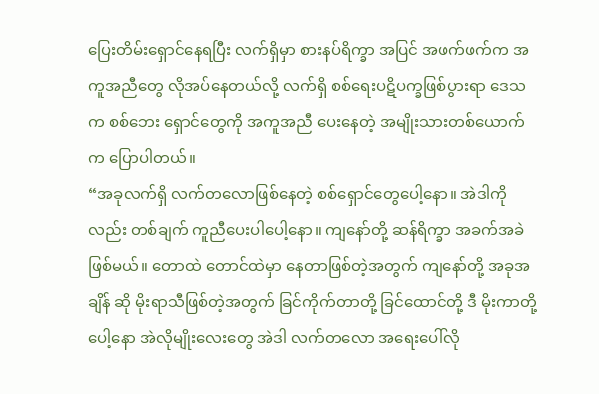ပြေးတိမ်းရှောင်နေရပြီး လက်ရှိမှာ စားနပ်ရိက္ခာ အပြင် အဖက်ဖက်က အကူအညီတွေ လိုအပ်နေတယ်လို့ လက်ရှိ စစ်ရေးပဋိပက္ခဖြစ်ပွားရာ ဒေသက စစ်ဘေး ရှောင်တွေကို အကူအညီ ပေးနေတဲ့ အမျိုးသားတစ်ယောက်က ပြောပါတယ်။
“အခုလက်ရှိ လက်တလောဖြစ်နေတဲ့ စစ်ရှောင်တွေပေါ့နော။ အဲဒါကိုလည်း တစ်ချက် ကူညီပေးပါပေါ့နော။ ကျနော်တို့ ဆန်ရိက္ခာ အခက်အခဲဖြစ်မယ်။ တောထဲ တောင်ထဲမှာ နေတာဖြစ်တဲ့အတွက် ကျနော်တို့ အခုအချိန် ဆို မိုးရာသီဖြစ်တဲ့အတွက် ခြင်ကိုက်တာတို့ ခြင်ထောင်တို့ ဒီ မိုးကာတို့ပေါ့နော အဲလိုမျိုးလေးတွေ အဲဒါ လက်တလော အရေးပေါ်လို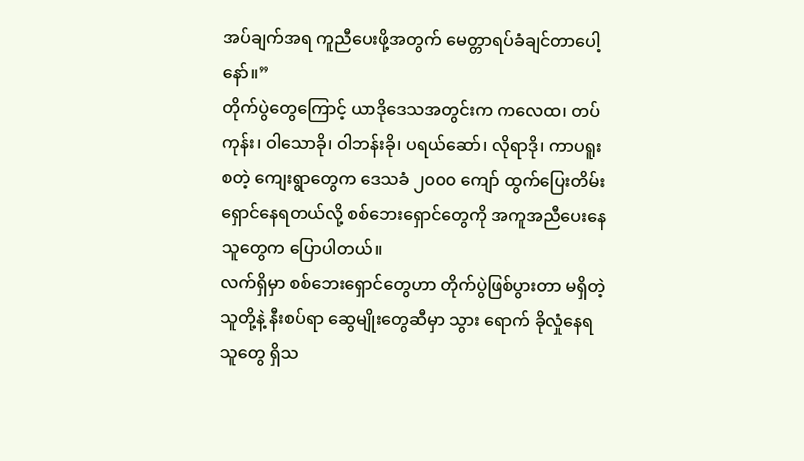အပ်ချက်အရ ကူညီပေးဖို့အတွက် မေတ္တာရပ်ခံချင်တာပေါ့နော်။”
တိုက်ပွဲတွေကြောင့် ယာဒိုဒေသအတွင်းက ကလေထ၊ တပ်ကုန်း၊ ဝါသောခို၊ ဝါဘန်းခို၊ ပရယ်ဆော်၊ လိုရာဒို၊ ကာပရူး စတဲ့ ကျေးရွာတွေက ဒေသခံ ၂၀၀၀ ကျော် ထွက်ပြေးတိမ်းရှောင်နေရတယ်လို့ စစ်ဘေးရှောင်တွေကို အကူအညီပေးနေသူတွေက ပြောပါတယ်။
လက်ရှိမှာ စစ်ဘေးရှောင်တွေဟာ တိုက်ပွဲဖြစ်ပွားတာ မရှိတဲ့ သူတို့နဲ့ နီးစပ်ရာ ဆွေမျိုးတွေဆီမှာ သွား ရောက် ခိုလှုံနေရသူတွေ ရှိသ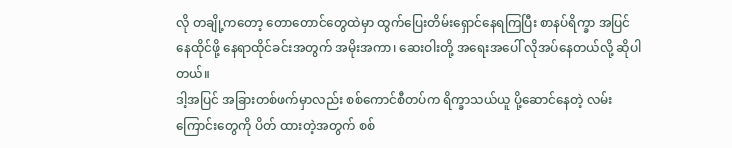လို တချို့ကတော့ တောတောင်တွေထဲမှာ ထွက်ပြေးတိမ်းရှောင်နေရကြပြီး စာနပ်ရိက္ခာ အပြင် နေထိုင်ဖို့ နေရာထိုင်ခင်းအတွက် အမိုးအကာ၊ ဆေးဝါးတို့ အရေးအပေါ် လိုအပ်နေတယ်လို့ ဆိုပါတယ်။
ဒါ့အပြင် အခြားတစ်ဖက်မှာလည်း စစ်ကောင်စီတပ်က ရိက္ခာသယ်ယူ ပို့ဆောင်နေတဲ့ လမ်းကြောင်းတွေကို ပိတ် ထားတဲ့အတွက် စစ်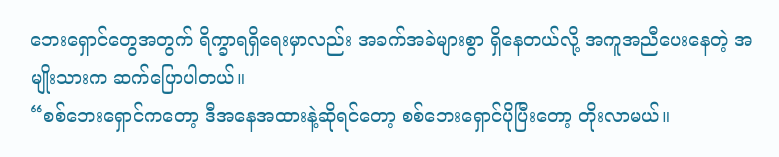ဘေးရှောင်တွေအတွက် ရိက္ခာရရှိရေးမှာလည်း အခက်အခဲများစွာ ရှိနေတယ်လို့ အကူအညီပေးနေတဲ့ အမျိုးသားက ဆက်ပြောပါတယ်။
“စစ်ဘေးရှောင်ကတော့ ဒီအနေအထားနဲ့ဆိုရင်တော့ စစ်ဘေးရှောင်ပိုပြီးတော့ တိုးလာမယ်။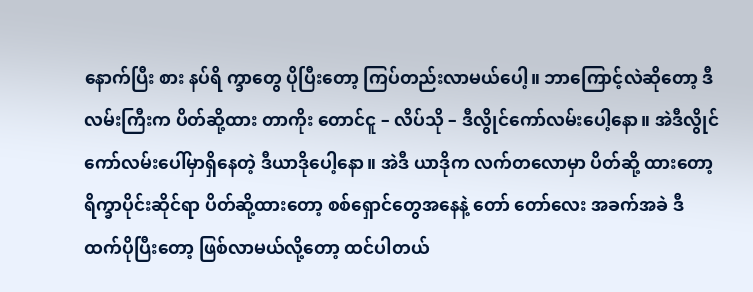နောက်ပြီး စား နပ်ရိ က္ခာတွေ ပိုပြီးတော့ ကြပ်တည်းလာမယ်ပေါ့။ ဘာကြောင့်လဲဆိုတော့ ဒီလမ်းကြီးက ပိတ်ဆို့ထား တာကိုး တောင်ငူ – လိပ်သို – ဒီလွိုင်ကော်လမ်းပေါ့နော။ အဲဒီလွိုင်ကော်လမ်းပေါ်မှာရှိနေတဲ့ ဒီယာဒိုပေါ့နော။ အဲဒီ ယာဒိုက လက်တလောမှာ ပိတ်ဆို့ ထားတော့ ရိက္ခာပိုင်းဆိုင်ရာ ပိတ်ဆို့ထားတော့ စစ်ရှောင်တွေအနေနဲ့ တော် တော်လေး အခက်အခဲ ဒီထက်ပိုပြီးတော့ ဖြစ်လာမယ်လို့တော့ ထင်ပါတယ်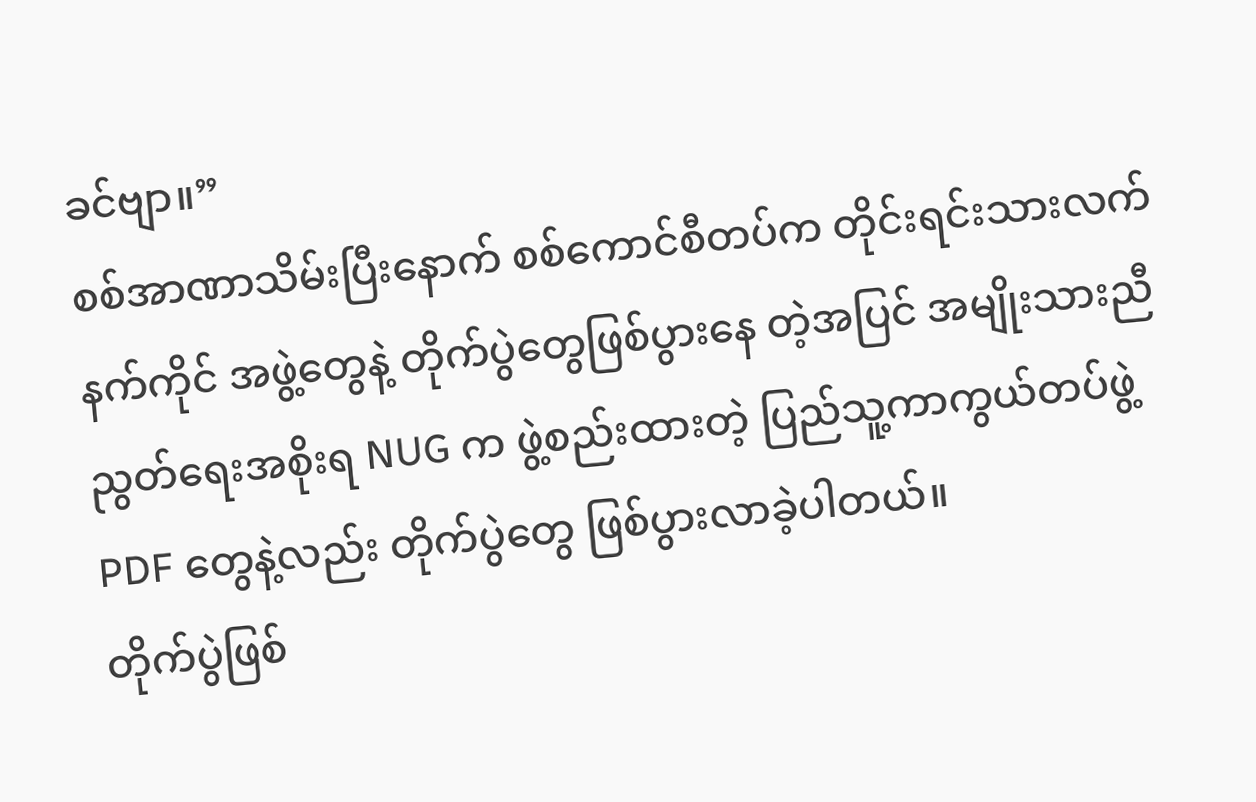ခင်ဗျာ။”
စစ်အာဏာသိမ်းပြီးနောက် စစ်ကောင်စီတပ်က တိုင်းရင်းသားလက်နက်ကိုင် အဖွဲ့တွေနဲ့ တိုက်ပွဲတွေဖြစ်ပွားနေ တဲ့အပြင် အမျိုးသားညီညွတ်ရေးအစိုးရ NUG က ဖွဲ့စည်းထားတဲ့ ပြည်သူ့ကာကွယ်တပ်ဖွဲ့ PDF တွေနဲ့လည်း တိုက်ပွဲတွေ ဖြစ်ပွားလာခဲ့ပါတယ်။
တိုက်ပွဲဖြစ်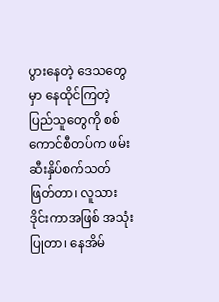ပွားနေတဲ့ ဒေသတွေမှာ နေထိုင်ကြတဲ့ ပြည်သူတွေကို စစ်ကောင်စီတပ်က ဖမ်းဆီးနှိပ်စက်သတ် ဖြတ်တာ၊ လူသားဒိုင်းကာအဖြစ် အသုံးပြုတာ၊ နေအိမ်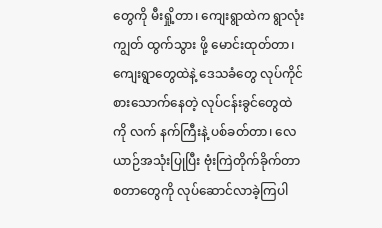တွေကို မီးရှို့တာ၊ ကျေးရွာထဲက ရွာလုံးကျွတ် ထွက်သွား ဖို့ မောင်းထုတ်တာ၊ ကျေးရွာတွေထဲနဲ့ ဒေသခံတွေ လုပ်ကိုင်စားသောက်နေတဲ့ လုပ်ငန်းခွင်တွေထဲကို လက် နက်ကြီးနဲ့ ပစ်ခတ်တာ၊ လေယာဉ်အသုံးပြုပြီး ဗုံးကြဲတိုက်ခိုက်တာ စတာတွေကို လုပ်ဆောင်လာခဲ့ကြပါ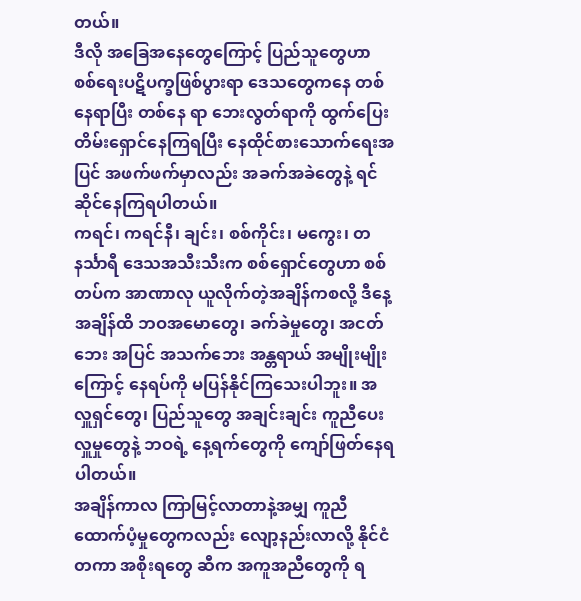တယ်။
ဒီလို အခြေအနေတွေကြောင့် ပြည်သူတွေဟာ စစ်ရေးပဋိပက္ခဖြစ်ပွားရာ ဒေသတွေကနေ တစ်နေရာပြီး တစ်နေ ရာ ဘေးလွတ်ရာကို ထွက်ပြေးတိမ်းရှောင်နေကြရပြီး နေထိုင်စားသောက်ရေးအပြင် အဖက်ဖက်မှာလည်း အခက်အခဲတွေနဲ့ ရင်ဆိုင်နေကြရပါတယ်။
ကရင်၊ ကရင်နီ၊ ချင်း၊ စစ်ကိုင်း၊ မကွေး၊ တနင်္သာရီ ဒေသအသီးသီးက စစ်ရှောင်တွေဟာ စစ်တပ်က အာဏာလု ယူလိုက်တဲ့အချိန်ကစလို့ ဒီနေ့အချိန်ထိ ဘဝအမောတွေ၊ ခက်ခဲမှုတွေ၊ အငတ်ဘေး အပြင် အသက်ဘေး အန္တရာယ် အမျိုးမျိုးကြောင့် နေရပ်ကို မပြန်နိုင်ကြသေးပါဘူး။ အလှူရှင်တွေ၊ ပြည်သူတွေ အချင်းချင်း ကူညီပေး လှူမှုတွေနဲ့ ဘဝရဲ့ နေ့ရက်တွေကို ကျော်ဖြတ်နေရပါတယ်။
အချိန်ကာလ ကြာမြင့်လာတာနဲ့အမျှ ကူညီထောက်ပံ့မှုတွေကလည်း လျော့နည်းလာလို့ နိုင်ငံတကာ အစိုးရတွေ ဆီက အကူအညီတွေကို ရ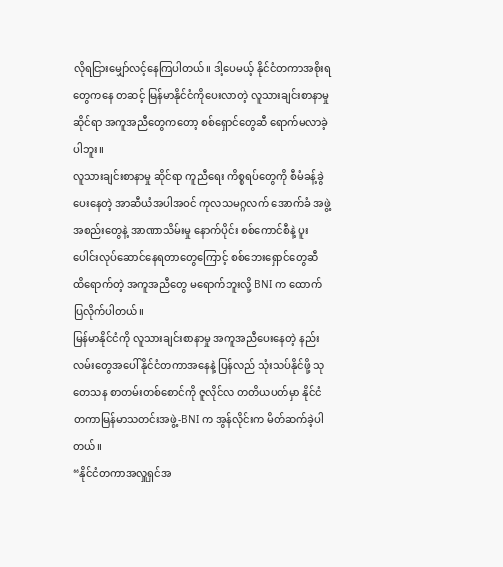လိုရငြားမျှော်လင့်နေကြပါတယ်။ ဒါ့ပေမယ့် နိုင်ငံတကာအစိုးရတွေကနေ တဆင့် မြန်မာနိုင်ငံကိုပေးလာတဲ့ လူသားချင်းစာနာမှုဆိုင်ရာ အကူအညီတွေကတော့ စစ်ရှောင်တွေဆီ ရောက်မလာခဲ့ ပါဘူး။
လူသားချင်းစာနာမှု ဆိုင်ရာ ကူညီရေး ကိစ္စရပ်တွေကို စီမံခန့်ခွဲပေးနေတဲ့ အာဆီယံအပါအဝင် ကုလသမဂ္ဂလက် အောက်ခံ အဖွဲ့အစည်းတွေနဲ့ အာဏာသိမ်းမှု နောက်ပိုင်း စစ်ကောင်စီနဲ့ ပူးပေါင်းလုပ်ဆောင်နေရတာတွေကြောင့် စစ်ဘေးရှောင်တွေဆီ ထိရောက်တဲ့ အကူအညီတွေ မရောက်ဘူးလို့ BNI က ထောက်ပြလိုက်ပါတယ်။
မြန်မာနိုင်ငံကို လူသားချင်းစာနာမှု အကူအညီပေးနေတဲ့ နည်းလမ်းတွေအပေါ် နိုင်ငံတကာအနေနဲ့ ပြန်လည် သုံးသပ်နိုင်ဖို့ သုတေသန စာတမ်းတစ်စောင်ကို ဇူလိုင်လ တတိယပတ်မှာ နိုင်ငံတကာမြန်မာသတင်းအဖွဲ့-BNI က အွန်လိုင်းက မိတ်ဆက်ခဲ့ပါတယ်။
“နိုင်ငံတကာအလှူရှင်အ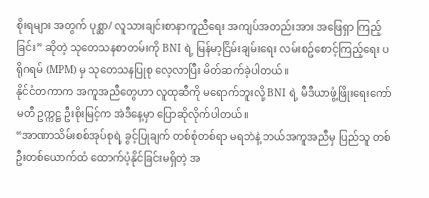စိုးရများ အတွက် ပုစ္ဆာ/ လူသားချင်းစာနာကူညီရေး အကျပ်အတည်းအား အဖြေရှာ ကြည့်ခြင်း” ဆိုတဲ့ သုတေသနစာတမ်းကို BNI ရဲ့ မြန်မာ့ငြိမ်းချမ်းရေး လမ်းစဥ်စောင့်ကြည့်ရေး ပရိုဂရမ် (MPM) မှ သုတေသနပြုစု လေ့လာပြီး မိတ်ဆက်ခဲ့ပါတယ်။
နိုင်ငံတကာက အကူအညီတွေဟာ လူထုဆီကို မရောက်ဘူးလို့ BNI ရဲ့ မီဒီယာဖွံ့ဖြိုးရေးကော်မတီ ဥက္ကဋ္ဌ ဦးစိုးမြင့်က အဲဒီနေ့မှာ ပြောဆိုလိုက်ပါတယ်။
“အာဏာသိမ်းစစ်အုပ်စုရဲ့ ခွင့်ပြုချက် တစ်စုံတစ်ရာ မရဘဲနဲ့ ဘယ်အကူအညီမှ ပြည်သူ တစ်ဦးတစ်ယောက်ထံ ထောက်ပံ့နိုင်ခြင်းမရှိတဲ့ အ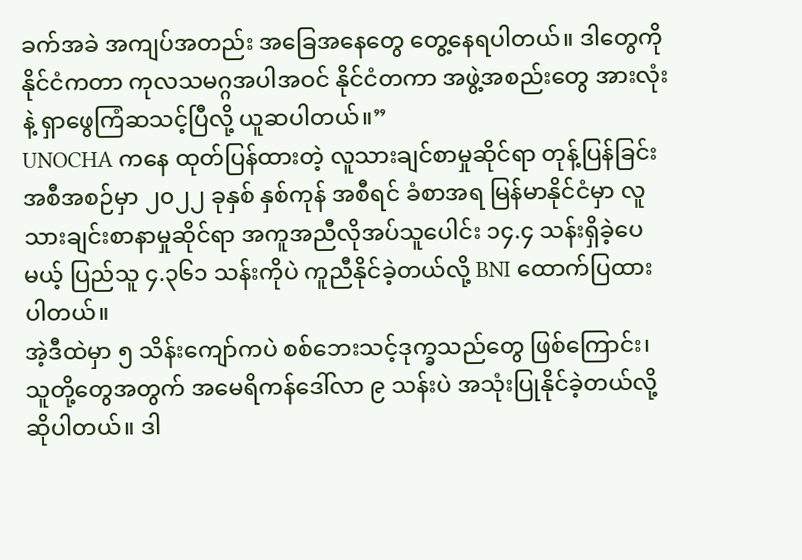ခက်အခဲ အကျပ်အတည်း အခြေအနေတွေ တွေ့နေရပါတယ်။ ဒါတွေကို နိုင်ငံကတာ ကုလသမဂ္ဂအပါအဝင် နိုင်ငံတကာ အဖွဲ့အစည်းတွေ အားလုံးနဲ့ ရှာဖွေကြံဆသင့်ပြီလို့ ယူဆပါတယ်။”
UNOCHA ကနေ ထုတ်ပြန်ထားတဲ့ လူသားချင်စာမှုဆိုင်ရာ တုန့်ပြန်ခြင်း အစီအစဉ်မှာ ၂၀၂၂ ခုနှစ် နှစ်ကုန် အစီရင် ခံစာအရ မြန်မာနိုင်ငံမှာ လူသားချင်းစာနာမှုဆိုင်ရာ အကူအညီလိုအပ်သူပေါင်း ၁၄.၄ သန်းရှိခဲ့ပေမယ့် ပြည်သူ ၄.၃၆၁ သန်းကိုပဲ ကူညီနိုင်ခဲ့တယ်လို့ BNI ထောက်ပြထားပါတယ်။
အဲ့ဒီထဲမှာ ၅ သိန်းကျော်ကပဲ စစ်ဘေးသင့်ဒုက္ခသည်တွေ ဖြစ်ကြောင်း၊ သူတို့တွေအတွက် အမေရိကန်ဒေါ်လာ ၉ သန်းပဲ အသုံးပြုနိုင်ခဲ့တယ်လို့ ဆိုပါတယ်။ ဒါ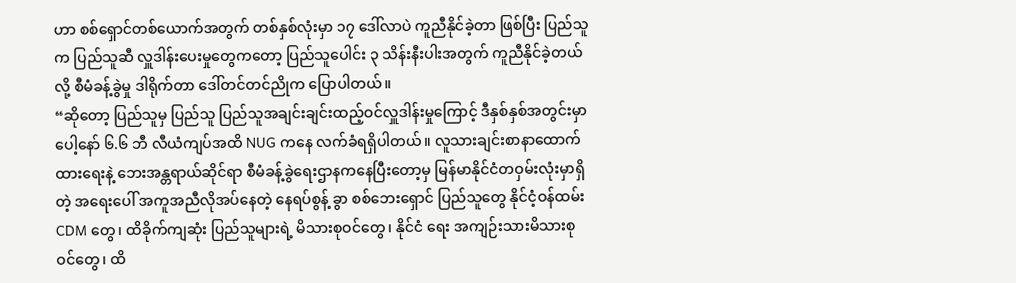ဟာ စစ်ရှောင်တစ်ယောက်အတွက် တစ်နှစ်လုံးမှာ ၁၇ ဒေါ်လာပဲ ကူညီနိုင်ခဲ့တာ ဖြစ်ပြီး ပြည်သူက ပြည်သူဆီ လှူဒါန်းပေးမှုတွေကတော့ ပြည်သူပေါင်း ၃ သိန်းနီးပါးအတွက် ကူညီနိုင်ခဲ့တယ်လို့ စီမံခန့်ခွဲမှု ဒါရိုက်တာ ဒေါ်တင်တင်ညိုက ပြောပါတယ်။
“ဆိုတော့ ပြည်သူမှ ပြည်သူ ပြည်သူအချင်းချင်းထည့်ဝင်လှူဒါန်းမှုကြောင့် ဒီနှစ်နှစ်အတွင်းမှာပေါ့နော် ၆.၆ ဘီ လီယံကျပ်အထိ NUG ကနေ လက်ခံရရှိပါတယ်။ လူသားချင်းစာနာထောက်ထားရေးနဲ့ ဘေးအန္တရာယ်ဆိုင်ရာ စီမံခန့်ခွဲရေးဌာနကနေပြီးတော့မှ မြန်မာနိုင်ငံတဝှမ်းလုံးမှာရှိတဲ့ အရေးပေါ် အကူအညီလိုအပ်နေတဲ့ နေရပ်စွန့် ခွာ စစ်ဘေးရှောင် ပြည်သူတွေ နိုင်ငံ့ဝန်ထမ်း CDM တွေ၊ ထိခိုက်ကျဆုံး ပြည်သူများရဲ့ မိသားစုဝင်တွေ၊ နိုင်ငံ ရေး အကျဉ်းသားမိသားစုဝင်တွေ၊ ထိ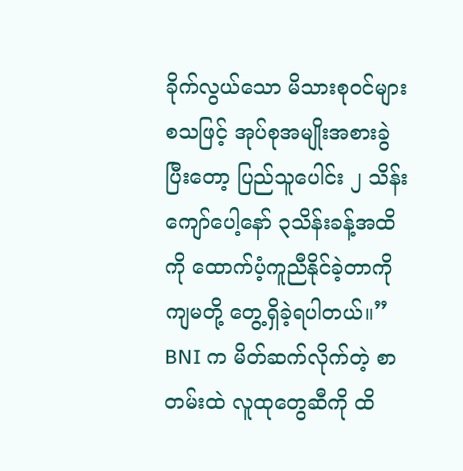ခိုက်လွယ်သော မိသားစုဝင်များ စသဖြင့် အုပ်စုအမျိုးအစားခွဲပြီးတော့ ပြည်သူပေါင်း ၂ သိန်းကျော်ပေါ့နော် ၃သိန်းခန့်အထိကို ထောက်ပံ့ကူညီနိုင်ခဲ့တာကို ကျမတို့ တွေ့ရှိခဲ့ရပါတယ်။”
BNI က မိတ်ဆက်လိုက်တဲ့ စာတမ်းထဲ လူထုတွေဆီကို ထိ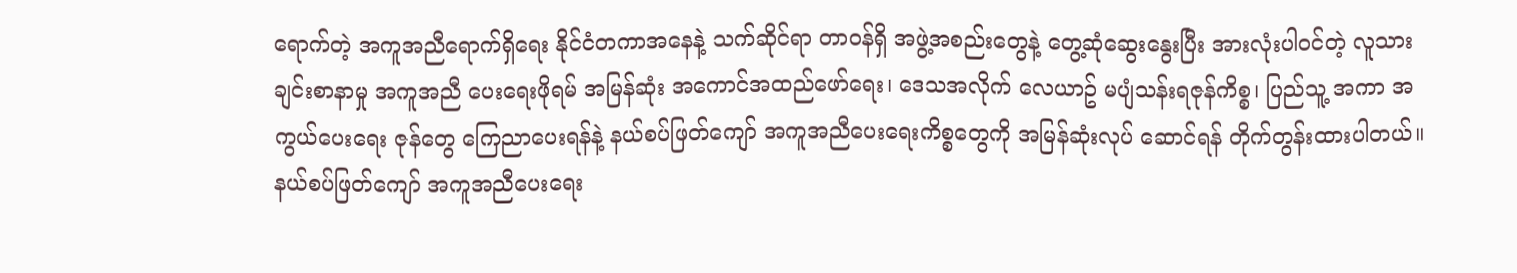ရောက်တဲ့ အကူအညီရောက်ရှိရေး နိုင်ငံတကာအနေနဲ့ သက်ဆိုင်ရာ တာဝန်ရှိ အဖွဲ့အစည်းတွေနဲ့ တွေ့ဆုံဆွေးနွေးပြီး အားလုံးပါဝင်တဲ့ လူသားချင်းစာနာမှု အကူအညီ ပေးရေးဖိုရမ် အမြန်ဆုံး အကောင်အထည်ဖော်ရေး၊ ဒေသအလိုက် လေယာဥ် မပျံသန်းရဇုန်ကိစ္စ၊ ပြည်သူ့ အကာ အကွယ်ပေးရေး ဇုန်တွေ ကြေညာပေးရန်နဲ့ နယ်စပ်ဖြတ်ကျော် အကူအညီပေးရေးကိစ္စတွေကို အမြန်ဆုံးလုပ် ဆောင်ရန် တိုက်တွန်းထားပါတယ်။
နယ်စပ်ဖြတ်ကျော် အကူအညီပေးရေး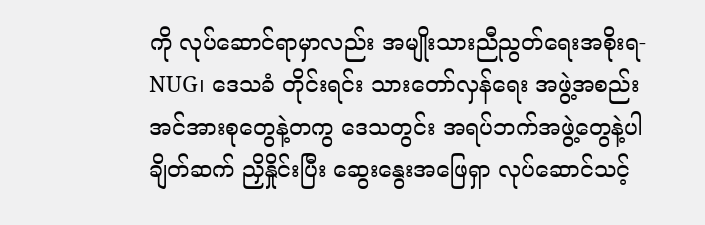ကို လုပ်ဆောင်ရာမှာလည်း အမျိုးသားညီညွတ်ရေးအစိုးရ-NUG၊ ဒေသခံ တိုင်းရင်း သားတော်လှန်ရေး အဖွဲ့အစည်း အင်အားစုတွေနဲ့တကွ ဒေသတွင်း အရပ်ဘက်အဖွဲ့တွေနဲ့ပါ ချိတ်ဆက် ညှိနှိုင်းပြီး ဆွေးနွေးအဖြေရှာ လုပ်ဆောင်သင့်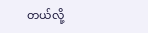တယ်လို့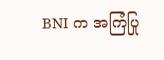BNI က အကြံပြု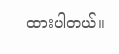ထားပါတယ်။